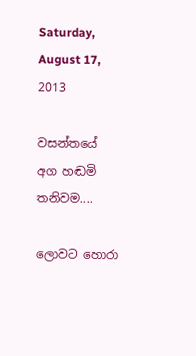Saturday, August 17, 2013

වසන්තයේ අග හඬමි තනිවම....

ලොවට හොරා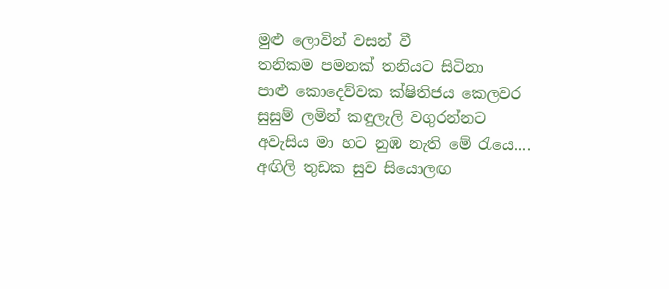මුළු ලොවින් වසන් වී
තනිකම පමනක් තනියට සිටිනා
පාළු කොදෙව්වක ක්ෂිතිජය කෙලවර
සුසුම් ලමින් කඳුලැලි වගුරන්නට
අවැසිය මා හට නුඹ නැති මේ ‍රැයෙ....
අඟිලි තුඩක සුව සියොලඟ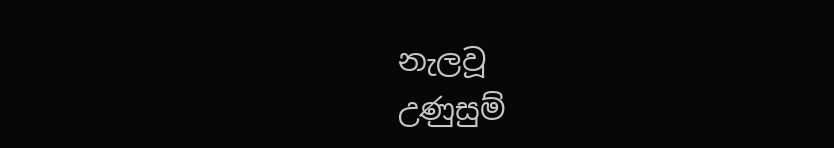නැලවූ
උණුසුම්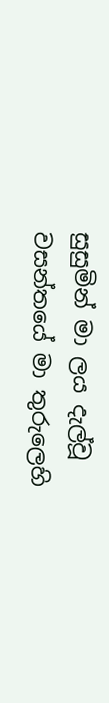සුසුමින් මා ලය දැල්වූ
වසන්තයේ මා තුරුලෙහි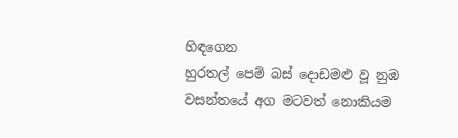හිඳගෙන
හුරතල් පෙම් බස් දොඩමළු වූ නුඹ
වසන්තයේ අග මටවත් නොකියම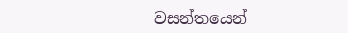වසන්තයෙන්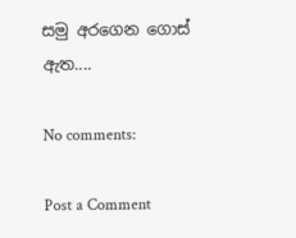සමු අරගෙන ගොස් ඇත....

No comments:

Post a Comment